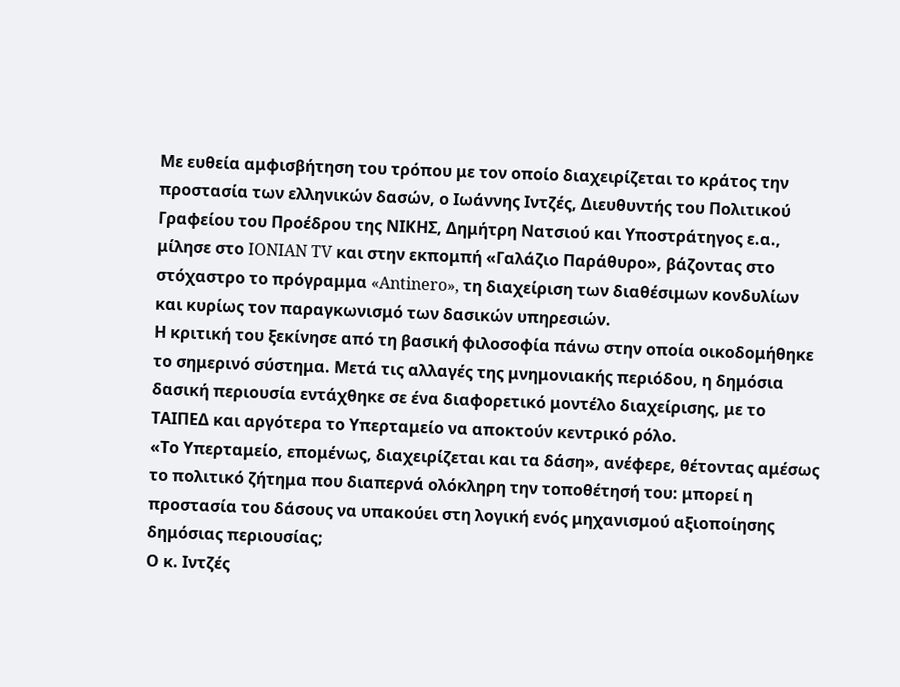Με ευθεία αμφισβήτηση του τρόπου με τον οποίο διαχειρίζεται το κράτος την προστασία των ελληνικών δασών, ο Ιωάννης Ιντζές, Διευθυντής του Πολιτικού Γραφείου του Προέδρου της ΝΙΚΗΣ, Δημήτρη Νατσιού και Υποστράτηγος ε.α., μίλησε στο IONIAN TV και στην εκπομπή «Γαλάζιο Παράθυρο», βάζοντας στο στόχαστρο το πρόγραμμα «Antinero», τη διαχείριση των διαθέσιμων κονδυλίων και κυρίως τον παραγκωνισμό των δασικών υπηρεσιών.
Η κριτική του ξεκίνησε από τη βασική φιλοσοφία πάνω στην οποία οικοδομήθηκε το σημερινό σύστημα. Μετά τις αλλαγές της μνημονιακής περιόδου, η δημόσια δασική περιουσία εντάχθηκε σε ένα διαφορετικό μοντέλο διαχείρισης, με το ΤΑΙΠΕΔ και αργότερα το Υπερταμείο να αποκτούν κεντρικό ρόλο.
«Το Υπερταμείο, επομένως, διαχειρίζεται και τα δάση», ανέφερε, θέτοντας αμέσως το πολιτικό ζήτημα που διαπερνά ολόκληρη την τοποθέτησή του: μπορεί η προστασία του δάσους να υπακούει στη λογική ενός μηχανισμού αξιοποίησης δημόσιας περιουσίας;
Ο κ. Ιντζές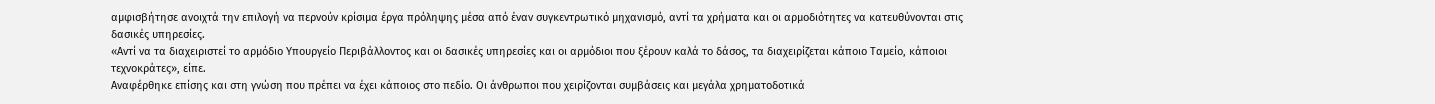αμφισβήτησε ανοιχτά την επιλογή να περνούν κρίσιμα έργα πρόληψης μέσα από έναν συγκεντρωτικό μηχανισμό, αντί τα χρήματα και οι αρμοδιότητες να κατευθύνονται στις δασικές υπηρεσίες.
«Αντί να τα διαχειριστεί το αρμόδιο Υπουργείο Περιβάλλοντος και οι δασικές υπηρεσίες και οι αρμόδιοι που ξέρουν καλά το δάσος, τα διαχειρίζεται κάποιο Ταμείο, κάποιοι τεχνοκράτες», είπε.
Αναφέρθηκε επίσης και στη γνώση που πρέπει να έχει κάποιος στο πεδίο. Οι άνθρωποι που χειρίζονται συμβάσεις και μεγάλα χρηματοδοτικά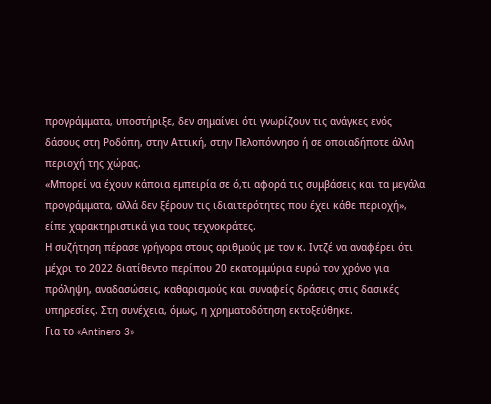προγράμματα, υποστήριξε, δεν σημαίνει ότι γνωρίζουν τις ανάγκες ενός δάσους στη Ροδόπη, στην Αττική, στην Πελοπόννησο ή σε οποιαδήποτε άλλη περιοχή της χώρας.
«Μπορεί να έχουν κάποια εμπειρία σε ό,τι αφορά τις συμβάσεις και τα μεγάλα προγράμματα, αλλά δεν ξέρουν τις ιδιαιτερότητες που έχει κάθε περιοχή», είπε χαρακτηριστικά για τους τεχνοκράτες.
Η συζήτηση πέρασε γρήγορα στους αριθμούς με τον κ. Ιντζέ να αναφέρει ότι μέχρι το 2022 διατίθεντο περίπου 20 εκατομμύρια ευρώ τον χρόνο για πρόληψη, αναδασώσεις, καθαρισμούς και συναφείς δράσεις στις δασικές υπηρεσίες. Στη συνέχεια, όμως, η χρηματοδότηση εκτοξεύθηκε.
Για το «Antinero 3»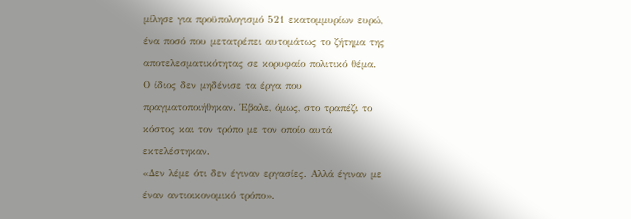μίλησε για προϋπολογισμό 521 εκατομμυρίων ευρώ, ένα ποσό που μετατρέπει αυτομάτως το ζήτημα της αποτελεσματικότητας σε κορυφαίο πολιτικό θέμα.
Ο ίδιος δεν μηδένισε τα έργα που πραγματοποιήθηκαν. Έβαλε, όμως, στο τραπέζι το κόστος και τον τρόπο με τον οποίο αυτά εκτελέστηκαν.
«Δεν λέμε ότι δεν έγιναν εργασίες. Αλλά έγιναν με έναν αντιοικονομικό τρόπο».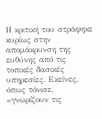Η κριτική του στράφηκε κυρίως στην απομάκρυνση της ευθύνης από τις τοπικές δασικές υπηρεσίες. Εκείνες, όπως τόνισε, «γνωρίζουν τις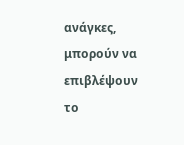ανάγκες, μπορούν να επιβλέψουν το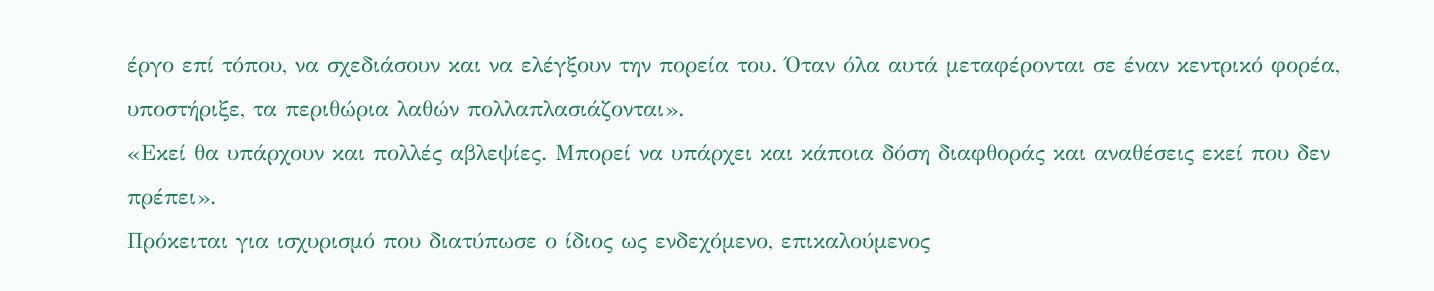έργο επί τόπου, να σχεδιάσουν και να ελέγξουν την πορεία του. Όταν όλα αυτά μεταφέρονται σε έναν κεντρικό φορέα, υποστήριξε, τα περιθώρια λαθών πολλαπλασιάζονται».
«Εκεί θα υπάρχουν και πολλές αβλεψίες. Μπορεί να υπάρχει και κάποια δόση διαφθοράς και αναθέσεις εκεί που δεν πρέπει».
Πρόκειται για ισχυρισμό που διατύπωσε ο ίδιος ως ενδεχόμενο, επικαλούμενος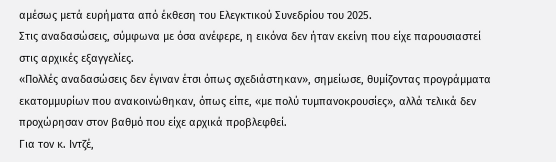αμέσως μετά ευρήματα από έκθεση του Ελεγκτικού Συνεδρίου του 2025.
Στις αναδασώσεις, σύμφωνα με όσα ανέφερε, η εικόνα δεν ήταν εκείνη που είχε παρουσιαστεί στις αρχικές εξαγγελίες.
«Πολλές αναδασώσεις δεν έγιναν έτσι όπως σχεδιάστηκαν», σημείωσε, θυμίζοντας προγράμματα εκατομμυρίων που ανακοινώθηκαν, όπως είπε, «με πολύ τυμπανοκρουσίες», αλλά τελικά δεν προχώρησαν στον βαθμό που είχε αρχικά προβλεφθεί.
Για τον κ. Ιντζέ,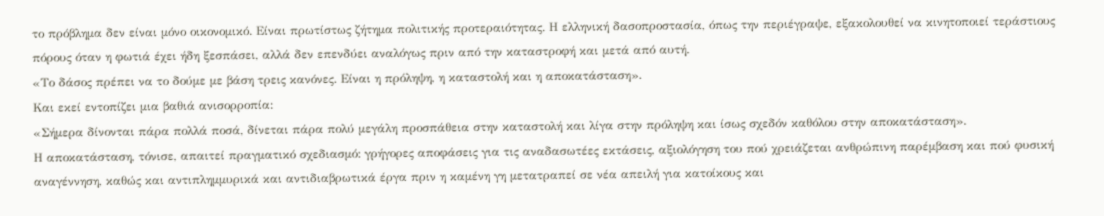το πρόβλημα δεν είναι μόνο οικονομικό. Είναι πρωτίστως ζήτημα πολιτικής προτεραιότητας. Η ελληνική δασοπροστασία, όπως την περιέγραψε, εξακολουθεί να κινητοποιεί τεράστιους πόρους όταν η φωτιά έχει ήδη ξεσπάσει, αλλά δεν επενδύει αναλόγως πριν από την καταστροφή και μετά από αυτή.
«Το δάσος πρέπει να το δούμε με βάση τρεις κανόνες. Είναι η πρόληψη, η καταστολή και η αποκατάσταση».
Και εκεί εντοπίζει μια βαθιά ανισορροπία:
«Σήμερα δίνονται πάρα πολλά ποσά, δίνεται πάρα πολύ μεγάλη προσπάθεια στην καταστολή και λίγα στην πρόληψη και ίσως σχεδόν καθόλου στην αποκατάσταση».
Η αποκατάσταση, τόνισε, απαιτεί πραγματικό σχεδιασμό: γρήγορες αποφάσεις για τις αναδασωτέες εκτάσεις, αξιολόγηση του πού χρειάζεται ανθρώπινη παρέμβαση και πού φυσική αναγέννηση, καθώς και αντιπλημμυρικά και αντιδιαβρωτικά έργα πριν η καμένη γη μετατραπεί σε νέα απειλή για κατοίκους και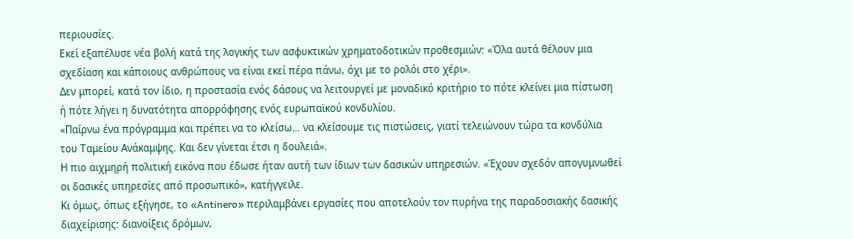περιουσίες.
Εκεί εξαπέλυσε νέα βολή κατά της λογικής των ασφυκτικών χρηματοδοτικών προθεσμιών: «Όλα αυτά θέλουν μια σχεδίαση και κάποιους ανθρώπους να είναι εκεί πέρα πάνω, όχι με το ρολόι στο χέρι».
Δεν μπορεί, κατά τον ίδιο, η προστασία ενός δάσους να λειτουργεί με μοναδικό κριτήριο το πότε κλείνει μια πίστωση ή πότε λήγει η δυνατότητα απορρόφησης ενός ευρωπαϊκού κονδυλίου.
«Παίρνω ένα πρόγραμμα και πρέπει να το κλείσω… να κλείσουμε τις πιστώσεις, γιατί τελειώνουν τώρα τα κονδύλια του Ταμείου Ανάκαμψης. Και δεν γίνεται έτσι η δουλειά».
Η πιο αιχμηρή πολιτική εικόνα που έδωσε ήταν αυτή των ίδιων των δασικών υπηρεσιών. «Έχουν σχεδόν απογυμνωθεί οι δασικές υπηρεσίες από προσωπικό», κατήγγειλε.
Κι όμως, όπως εξήγησε, το «Antinero» περιλαμβάνει εργασίες που αποτελούν τον πυρήνα της παραδοσιακής δασικής διαχείρισης: διανοίξεις δρόμων,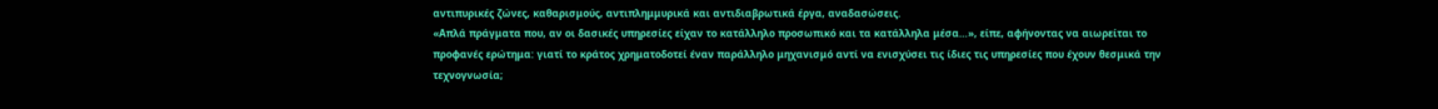αντιπυρικές ζώνες, καθαρισμούς, αντιπλημμυρικά και αντιδιαβρωτικά έργα, αναδασώσεις.
«Απλά πράγματα που, αν οι δασικές υπηρεσίες είχαν το κατάλληλο προσωπικό και τα κατάλληλα μέσα…», είπε, αφήνοντας να αιωρείται το προφανές ερώτημα: γιατί το κράτος χρηματοδοτεί έναν παράλληλο μηχανισμό αντί να ενισχύσει τις ίδιες τις υπηρεσίες που έχουν θεσμικά την τεχνογνωσία;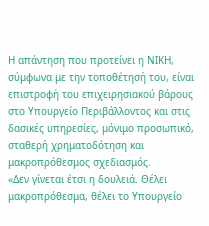Η απάντηση που προτείνει η ΝΙΚΗ, σύμφωνα με την τοποθέτησή του, είναι επιστροφή του επιχειρησιακού βάρους στο Υπουργείο Περιβάλλοντος και στις δασικές υπηρεσίες, μόνιμο προσωπικό, σταθερή χρηματοδότηση και μακροπρόθεσμος σχεδιασμός.
«Δεν γίνεται έτσι η δουλειά. Θέλει μακροπρόθεσμα, θέλει το Υπουργείο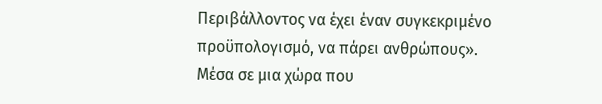Περιβάλλοντος να έχει έναν συγκεκριμένο προϋπολογισμό, να πάρει ανθρώπους».
Μέσα σε μια χώρα που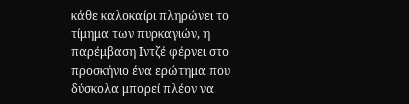κάθε καλοκαίρι πληρώνει το τίμημα των πυρκαγιών, η παρέμβαση Ιντζέ φέρνει στο προσκήνιο ένα ερώτημα που δύσκολα μπορεί πλέον να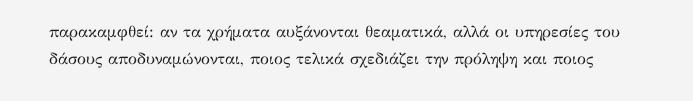παρακαμφθεί: αν τα χρήματα αυξάνονται θεαματικά, αλλά οι υπηρεσίες του δάσους αποδυναμώνονται, ποιος τελικά σχεδιάζει την πρόληψη και ποιος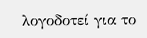λογοδοτεί για το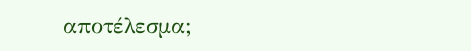αποτέλεσμα;